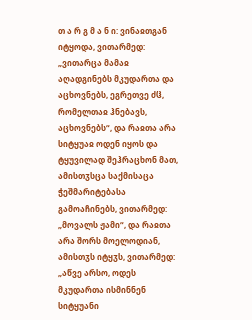თ ა რ გ მ ა ნ ი: ვინაჲთგან იტყოდა, ვითარმედ: „ვითარცა მამაჲ აღადგინებს მკუდართა და აცხოვნებს, ეგრეთვე ძჱ, რომელთაჲ ჰნებავს, აცხოვნებს“, და რაჲთა არა სიტყუაჲ ოდენ იყოს და ტყუვილად შეჰრაცხონ მათ, ამისთჳსცა საქმისაცა ჭეშმარიტებასა გამოაჩინებს, ვითარმედ: „მოვალს ჟამი“, და რაჲთა არა შორს მოელოდიან, ამისთჳს იტყჳს, ვითარმედ: „აწვე არსო, ოდეს მკუდართა ისმინნენ სიტყუანი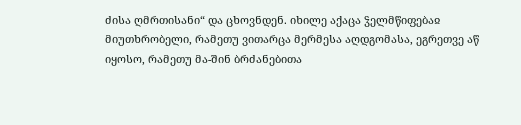ძისა ღმრთისანი“ და ცხოვნდენ. იხილე აქაცა ჴელმწიფებაჲ მიუთხრობელი, რამეთუ ვითარცა მერმესა აღდგომასა, ეგრეთვე აწ იყოსო, რამეთუ მა-შინ ბრძანებითა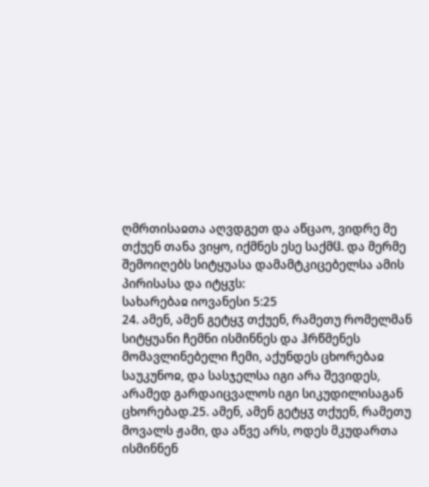ღმრთისაჲთა აღვდგეთ და აწცაო, ვიდრე მე თქუენ თანა ვიყო, იქმნეს ესე საქმჱ. და მერმე შემოიღებს სიტყუასა დამამტკიცებელსა ამის პირისასა და იტყჳს:
სახარებაჲ იოვანესი 5:25
24. ამენ, ამენ გეტყჳ თქუენ, რამეთუ რომელმან სიტყუანი ჩემნი ისმინნეს და ჰრწმენეს მომავლინებელი ჩემი, აქუნდეს ცხორებაჲ საუკუნოჲ, და სასჯელსა იგი არა შევიდეს, არამედ გარდაიცვალოს იგი სიკუდილისაგან ცხორებად.25. ამენ, ამენ გეტყჳ თქუენ, რამეთუ მოვალს ჟამი, და აწვე არს, ოდეს მკუდართა ისმინნენ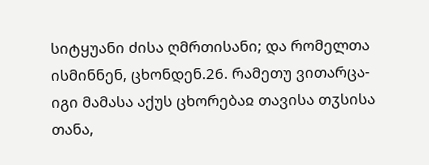სიტყუანი ძისა ღმრთისანი; და რომელთა ისმინნენ, ცხონდენ.26. რამეთუ ვითარცა-იგი მამასა აქუს ცხორებაჲ თავისა თჳსისა თანა,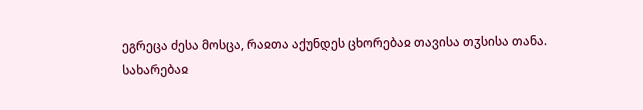ეგრეცა ძესა მოსცა, რაჲთა აქუნდეს ცხორებაჲ თავისა თჳსისა თანა.
სახარებაჲ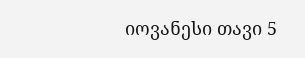იოვანესი თავი 5